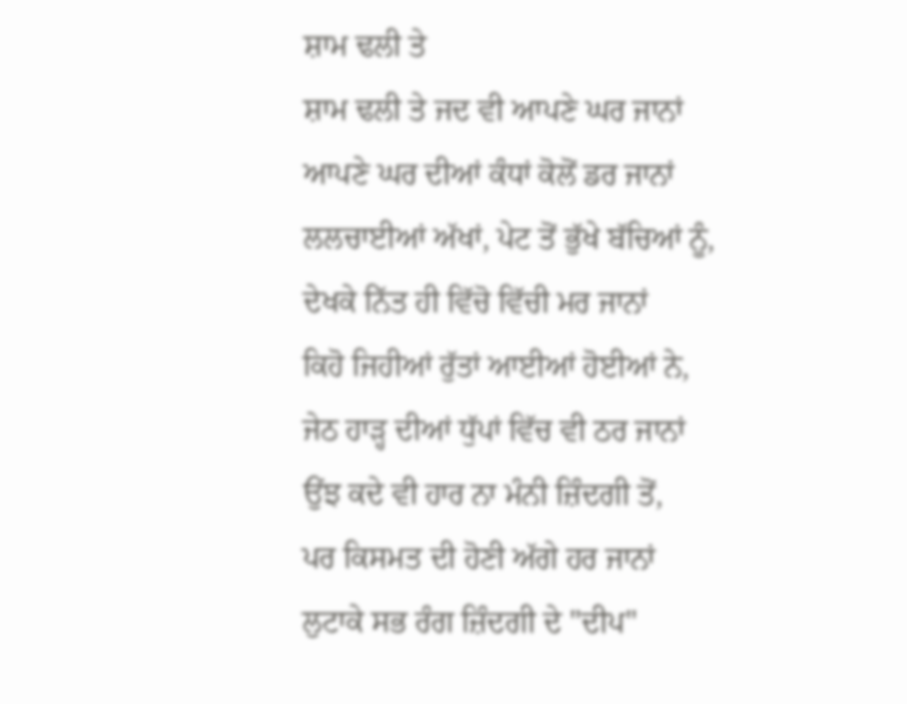ਸ਼ਾਮ ਢਲੀ ਤੇ
ਸ਼ਾਮ ਢਲੀ ਤੇ ਜਦ ਵੀ ਆਪਣੇ ਘਰ ਜਾਨਾਂ
ਆਪਣੇ ਘਰ ਦੀਆਂ ਕੰਧਾਂ ਕੋਲੋਂ ਡਰ ਜਾਨਾਂ
ਲਲਚਾਈਆਂ ਅੱਖਾਂ, ਪੇਟ ਤੋਂ ਭੁੱਖੇ ਬੱਚਿਆਂ ਨੂੰ,
ਦੇਖਕੇ ਨਿੱਤ ਹੀ ਵਿੱਚੋ ਵਿੱਚੀ ਮਰ ਜਾਨਾਂ
ਕਿਹੋ ਜਿਹੀਆਂ ਰੁੱਤਾਂ ਆਈਆਂ ਹੋਈਆਂ ਨੇ,
ਜੇਠ ਹਾੜ੍ਹ ਦੀਆਂ ਧੁੱਪਾਂ ਵਿੱਚ ਵੀ ਠਰ ਜਾਨਾਂ
ਉਂਝ ਕਦੇ ਵੀ ਹਾਰ ਨਾ ਮੰਨੀ ਜ਼ਿੰਦਗੀ ਤੋਂ,
ਪਰ ਕਿਸਮਤ ਦੀ ਹੋਣੀ ਅੱਗੇ ਹਰ ਜਾਨਾਂ
ਲੁਟਾਕੇ ਸਭ ਰੰਗ ਜ਼ਿੰਦਗੀ ਦੇ "ਦੀਪ"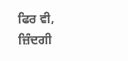ਫਿਰ ਵੀ,
ਜ਼ਿੰਦਗੀ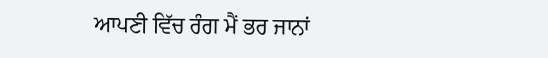ਆਪਣੀ ਵਿੱਚ ਰੰਗ ਮੈਂ ਭਰ ਜਾਨਾਂ